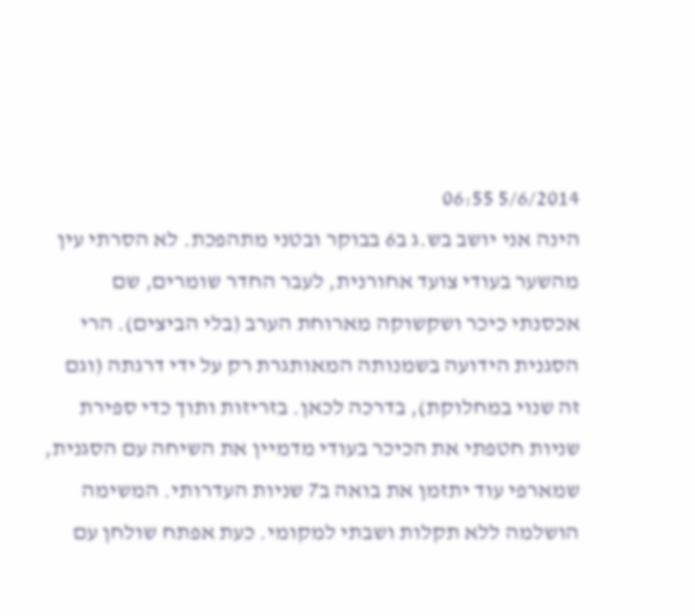5/6/2014 06:55
הינה אני יושב בש.ג ב6 בבוקר ובטני מתהפכת. לא הסרתי עין מהשער בעודי צועד אחורנית, לעבר החדר שומרים, שם אכסנתי כיכר ושקשוקה מארוחת הערב (בלי הביצים). הרי הסגנית הידועה בשמנותה המאותגרת רק על ידי דרגתה (וגם זה שנוי במחלוקת), בדרכה לכאן. בזריזות ותוך כדי ספירת שניות חטפתי את הכיכר בעודי מדמיין את השיחה עם הסגנית, שמארפי עוד יתזמן את בואה ב7 שניות העדרותי. המשימה הושלמה ללא תקלות ושבתי למקומי. כעת אפתח שולחן עם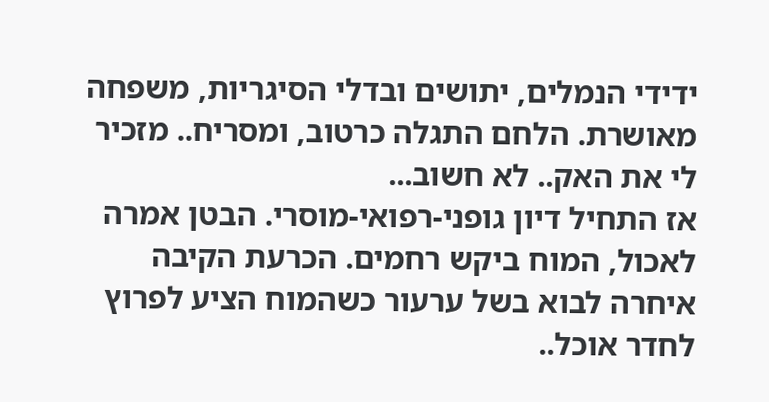ידידי הנמלים, יתושים ובדלי הסיגריות, משפחה מאושרת. הלחם התגלה כרטוב, ומסריח.. מזכיר לי את האק.. לא חשוב...
אז התחיל דיון גופני-רפואי-מוסרי. הבטן אמרה לאכול, המוח ביקש רחמים. הכרעת הקיבה איחרה לבוא בשל ערעור כשהמוח הציע לפרוץ לחדר אוכל..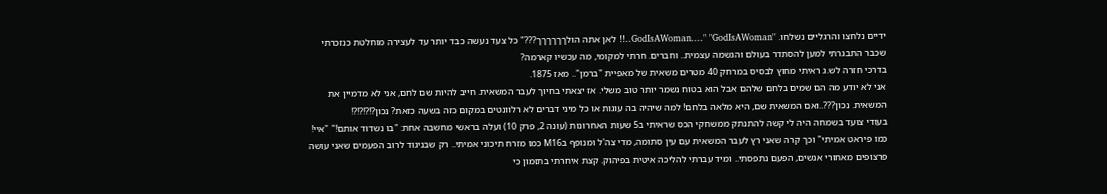ידיים נלחצו והרגליים נשלחו. ''GodIsAWoman...." "GodIsAWoman..!! לאן אתה הולךךךךךך???" כל צעד נעשה כבד יותר עד לעצירה מוחלטת כנזכרתי שכבר התבגרתי למען להסתדר בעולם והגשמה עצמית.. וחברים. חרתי למקומי, מה עכשיו קארמה?
בדרכי חזרה לש.ג ראיתי מחוץ לבסיס במרחק 40 מטרים משאית של מאפיית "ברמן".. מאז 1875.
אני לא יודע מה הם שמים בלחם שלהם אבל הוא בטוח נשמר יותר טוב משלי. אז יצאתי בחיוך לעבר המשאית. חייב להיות שם לחם, אני לא מדמיין את המשאית. נכון???..ואם המשאית שם, היא מלאה בלחם! למה שיהיה בה עוגות או כל מיני דברים לא רלוונטים במקום כזה בשעה כזאת? נכון?!?!?!?!
בעודי צועד בשמחה היה לי קשה להתנתק ממשחקי הכס שראיתי ב5 שעות האחרונות (עונה 2, פרק 10) ועלה בראשי מחשבה אחת: "בו נשדוד אותם!" "איי! כמו פיראט אמיתי" וכך קרה שאני רץ לעבר המשאית עם עין סתומה, מדי צה'ל ומנופף בM16 כמו מזרח תיכוני אמיתי.. רק שבניגוד לרוב הפעמים שאני עושה פרצופים מאחורי אנשים, הפעם נתפסתי.. ומיד עברתי להליכה איטית בפיהוק. קצת איחרתי בתזמון כי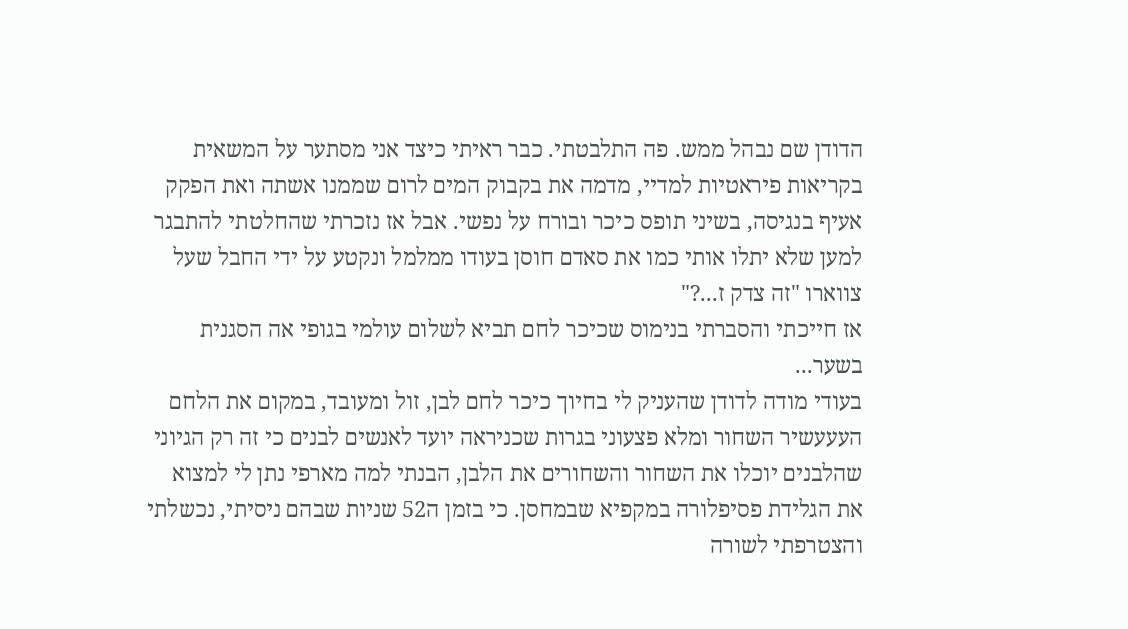הדודן שם נבהל ממש. פה התלבטתי. כבר ראיתי כיצד אני מסתער על המשאית בקריאות פיראטיות למדיי, מדמה את בקבוק המים לרום שממנו אשתה ואת הפקק אעיף בנגיסה, בשיני תופס כיכר ובורח על נפשי. אבל אז נזכרתי שהחלטתי להתבגר למען שלא יתלו אותי כמו את סאדם חוסן בעודו ממלמל ונקטע על ידי החבל שעל צווארו "זה צדק ז...?"
אז חייכתי והסברתי בנימוס שכיכר לחם תביא לשלום עולמי בגופי אה הסגנית בשער...
בעודי מודה לדודן שהעניק לי בחיוך כיכר לחם לבן, זול ומעובד, במקום את הלחם העעעשיר השחור ומלא פצעוני בגרות שכניראה יועד לאנשים לבנים כי זה רק הגיוני שהלבנים יוכלו את השחור והשחורים את הלבן, הבנתי למה מארפי נתן לי למצוא את הגלידת פסיפלורה במקפיא שבמחסן. כי בזמן ה52 שניות שבהם ניסיתי, נכשלתי והצטרפתי לשורה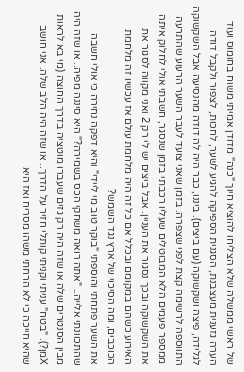של ראשי ממשלה שלא הצליחו להוציא חיוך "כנה" מדודן אמיתי משוח בחומוס ועוד הערה גזענית מעצבנת, הסגנית הספיקה להגיע לשער, לחכות, לצפור ולקבל דודה לגלידה, פיצה ושקשוקה (עם ביצים). ביננו, כבר היה לה דודה מהנסיעה אבל השקשוקה התווספה לרשימה קצת לפני שצפרה. בזמן שאני צועד לעבר השער הרעוע שהתרעה ממספר פעמים הלא המבוטלים שעליו רכבתי בזמן שנסגר, חשבתי אולי לחלוק איתה את השקשוקה ובכך נסגור את העניין. אבל ביצים יש לי רק 2 ואני מקווה לסגור את האירוע כשהם במקומם ובכלל אם כל זה היה מלחמת עולם אז עכשיו זה מלחמת הכוכבים, ומה הסיכוי של ארץ נגד השמש?
את השער פתחתי והוספתי "בוקר טוב מי ליידי" והיא דפקה נחירה כי אולי חשבה שהתכוונתי אלייה.. "אתה רואה משחקי הכס בשמירה?" היא סיננה מפיה.. או שזה היה מבין הסנטרים שלה או שזה היה רק גזים שעברו מוטציה בדרך החוצה (מי בא לראות Xמן?). "בטח" עניתי וקניתי קותלי חזיר על הדרך.. או שזה היה הלב שלה. אני חושב שהיא חייכה כי לא הרחתי משהו מסריח ואז היא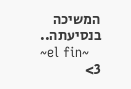המשיכה בנסיעתה..
~el fin~
3>